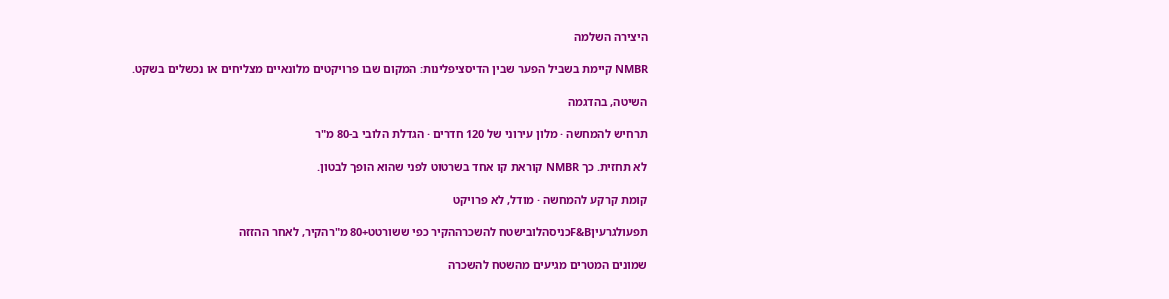היצירה השלמה

NMBR קיימת בשביל הפער שבין הדיסציפלינות: המקום שבו פרויקטים מלונאיים מצליחים או נכשלים בשקט.

השיטה, בהדגמה

תרחיש להמחשה · מלון עירוני של 120 חדרים · הגדלת הלובי ב-80 מ"ר

לא תחזית. כך NMBR קוראת קו אחד בשרטוט לפני שהוא הופך לבטון.

קומת קרקע להמחשה · מודל, לא פרויקט

תפעולגרעיןF&Bכניסהלובישטח להשכרההקיר כפי ששורטט+80 מ"רהקיר, לאחר ההזזה

שמונים המטרים מגיעים מהשטח להשכרה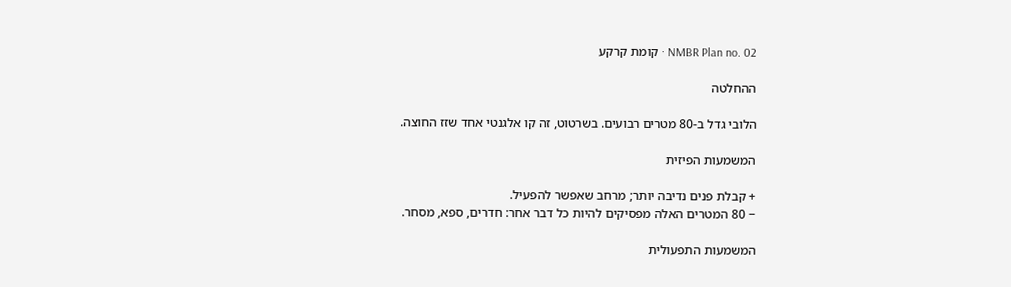NMBR Plan no. 02 · קומת קרקע

ההחלטה

הלובי גדל ב-80 מטרים רבועים. בשרטוט, זה קו אלגנטי אחד שזז החוצה.

המשמעות הפיזית

+ קבלת פנים נדיבה יותר; מרחב שאפשר להפעיל.
− 80 המטרים האלה מפסיקים להיות כל דבר אחר: חדרים, ספא, מסחר.

המשמעות התפעולית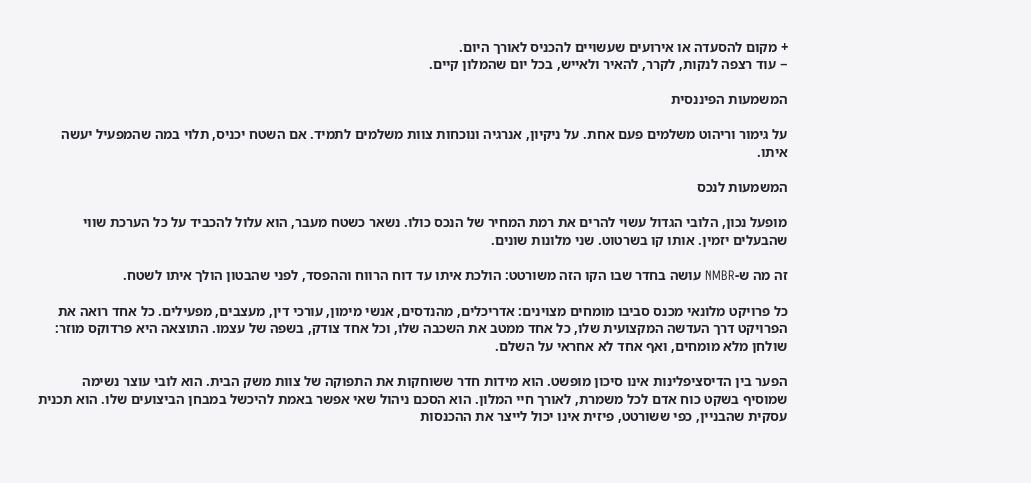+ מקום להסעדה או אירועים שעשויים להכניס לאורך היום.
− עוד רצפה לנקות, לקרר, להאיר ולאייש, בכל יום שהמלון קיים.

המשמעות הפיננסית

על גימור וריהוט משלמים פעם אחת. על ניקיון, אנרגיה ונוכחות צוות משלמים לתמיד. אם השטח יכניס, תלוי במה שהמפעיל יעשה איתו.

המשמעות לנכס

מופעל נכון, הלובי הגדול עשוי להרים את רמת המחיר של הנכס כולו. נשאר כשטח מעבר, הוא עלול להכביד על כל הערכת שווי שהבעלים יזמין. אותו קו בשרטוט. שני מלונות שונים.

זה מה ש-NMBR עושה בחדר שבו הקו הזה משורטט: הולכת איתו עד דוח הרווח וההפסד, לפני שהבטון הולך איתו לשטח.

כל פרויקט מלונאי מכנס סביבו מומחים מצוינים: אדריכלים, מהנדסים, אנשי מימון, עורכי דין, מעצבים, מפעילים. כל אחד רואה את הפרויקט דרך העדשה המקצועית שלו, כל אחד ממטב את השכבה שלו, וכל אחד צודק, בשפה של עצמו. התוצאה היא פרדוקס מוזר: שולחן מלא מומחים, ואף אחד לא אחראי על השלם.

הפער בין הדיסציפלינות אינו סיכון מופשט. הוא מידות חדר ששוחקות את התפוקה של צוות משק הבית. הוא לובי עוצר נשימה שמוסיף בשקט כוח אדם לכל משמרת, לאורך חיי המלון. הוא הסכם ניהול שאי אפשר באמת להיכשל במבחן הביצועים שלו. הוא תכנית עסקית שהבניין, כפי ששורטט, פיזית אינו יכול לייצר את ההכנסות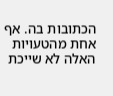הכתובות בה. אף אחת מהטעויות האלה לא שייכת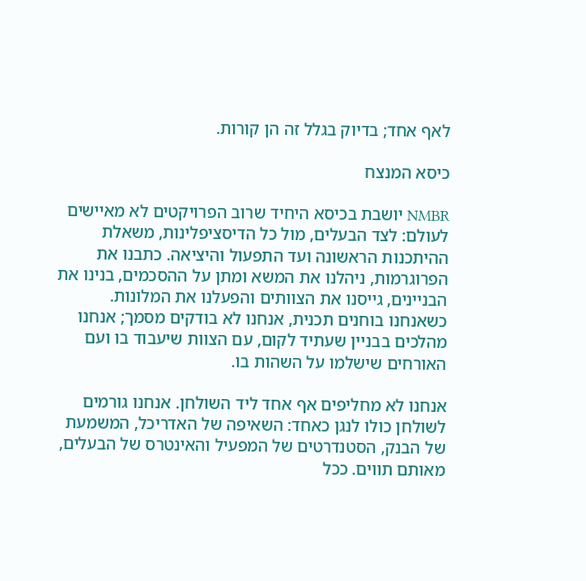לאף אחד; בדיוק בגלל זה הן קורות.

כיסא המנצח

NMBR יושבת בכיסא היחיד שרוב הפרויקטים לא מאיישים לעולם: לצד הבעלים, מול כל הדיסציפלינות, משאלת ההיתכנות הראשונה ועד התפעול והיציאה. כתבנו את הפרוגרמות, ניהלנו את המשא ומתן על ההסכמים, בנינו את הבניינים, גייסנו את הצוותים והפעלנו את המלונות. כשאנחנו בוחנים תכנית, אנחנו לא בודקים מסמך; אנחנו מהלכים בבניין שעתיד לקום, עם הצוות שיעבוד בו ועם האורחים שישלמו על השהות בו.

אנחנו לא מחליפים אף אחד ליד השולחן. אנחנו גורמים לשולחן כולו לנגן כאחד: השאיפה של האדריכל, המשמעת של הבנק, הסטנדרטים של המפעיל והאינטרס של הבעלים, מאותם תווים. ככל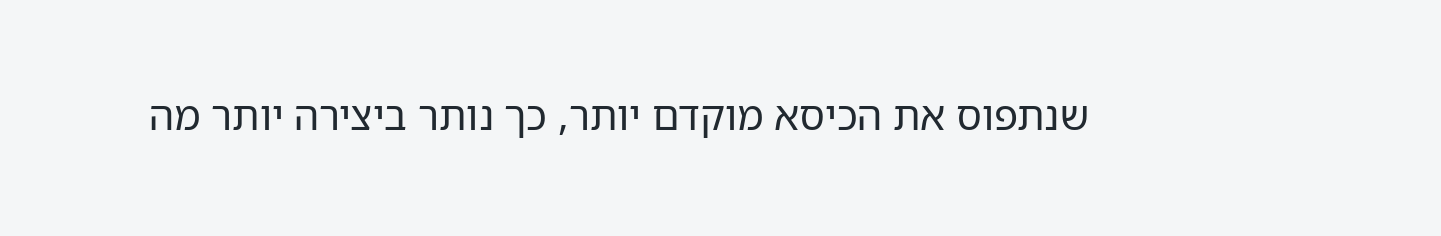שנתפוס את הכיסא מוקדם יותר, כך נותר ביצירה יותר מה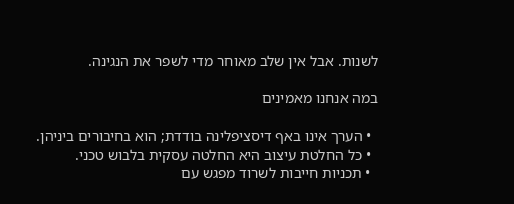לשנות. אבל אין שלב מאוחר מדי לשפר את הנגינה.

במה אנחנו מאמינים

  • הערך אינו באף דיסציפלינה בודדת; הוא בחיבורים ביניהן.
  • כל החלטת עיצוב היא החלטה עסקית בלבוש טכני.
  • תכניות חייבות לשרוד מפגש עם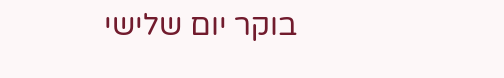בוקר יום שלישי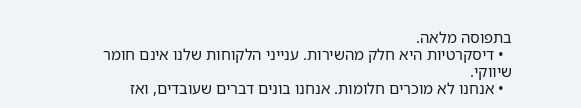בתפוסה מלאה.
  • דיסקרטיות היא חלק מהשירות. ענייני הלקוחות שלנו אינם חומר שיווקי.
  • אנחנו לא מוכרים חלומות. אנחנו בונים דברים שעובדים, ואז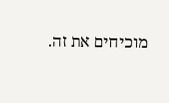מוכיחים את זה.